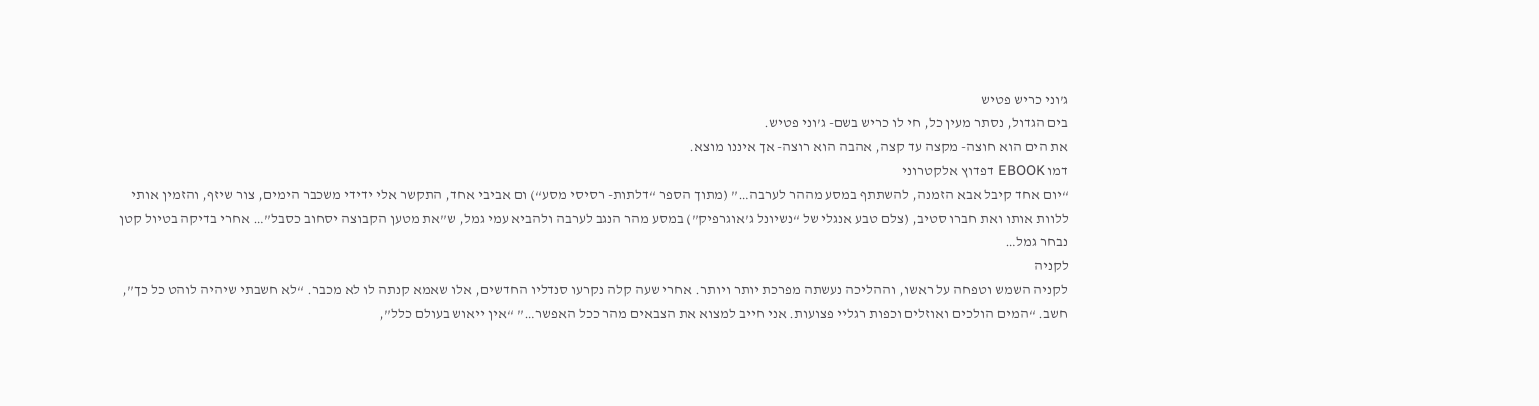ג’וני כריש פטיש
בים הגדול, נסתר מעין כל, חי לו כריש בשם- ג’וני פטיש.
את הים הוא חוצה- מקצה עד קצה, אהבה הוא רוצה- אך איננו מוצא.
דמו EBOOK דפדוץ אלקטרוני
“יום אחד קיבל אבא הזמנה, להשתתף במסע מההר לערבה…” (מתוך הספר “דלתות- רסיסי מסע“) ום אביבי אחד, התקשר אלי ידידי משכבר הימים, צור שיזף, והזמין אותי ללוות אותו ואת חברו סטיב, (צלם טבע אנגלי של “נשיונל ג’אוגרפיק”) במסע מהר הנגב לערבה ולהביא עמי גמל, ש”את מטען הקבוצה יסחוב כסבל”… אחרי בדיקה בטיול קטן נבחר גמל…
לקניה
לקניה השמש וטפחה על ראשו, וההליכה נעשתה מפרכת יותר ויותר. אחרי שעה קלה נקרעו סנדליו החדשים, אלו שאמא קנתה לו לא מכבר. “לא חשבתי שיהיה לוהט כל כך”, חשב. “המים הולכים ואוזלים וכפות רגליי פצועות. אני חייב למצוא את הצבאים מהר ככל האפשר…” “אין ייאוש בעולם כלל”,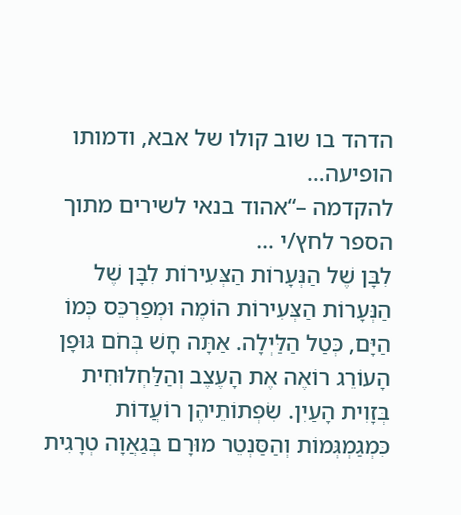הדהד בו שוב קולו של אבא, ודמותו הופיעה…
להקדמה –“אהוד בנאי לשירים מתוך הספר לחץ/י …
לִבָּן שֶׁל הַנְּעָרוֹת הַצְּעִירוֹת לִבָּן שֶׁל הַנְּעָרוֹת הַצְּעִירוֹת הוֹמֶה וּמְפַרְכֵּס כְּמוֹ הַיָּם, כְּטַל הַלַּיְלָה. אַתָּה חָשׁ בְּחֹם גּוּפָן הָעוֹרֵג רוֹאֶה אֶת הָעֶצֶב וְהַלַּחְלוּחִית בְּזָוִית הָעַיִן. שִׂפְתוֹתֵיהֶן רוֹעֲדוֹת כִּמְגַמְגְּמוֹת וְהַסַּנְטֵר מוּרָם בְּגַאֲוָה טְרָגִית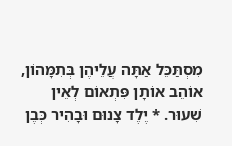מִסְתַּכֵּל אַתָּה עֲלֵיהֶן בְּתִמָּהוֹן, אוֹהֵב אוֹתָן פִּתְאוֹם לְאֵין שִׁעוּר. * יֶלֶד צָנוּם וּבָהִיר כְּבֶן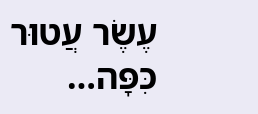עֶשֶׂר עֲטוּר כִּפָּה…